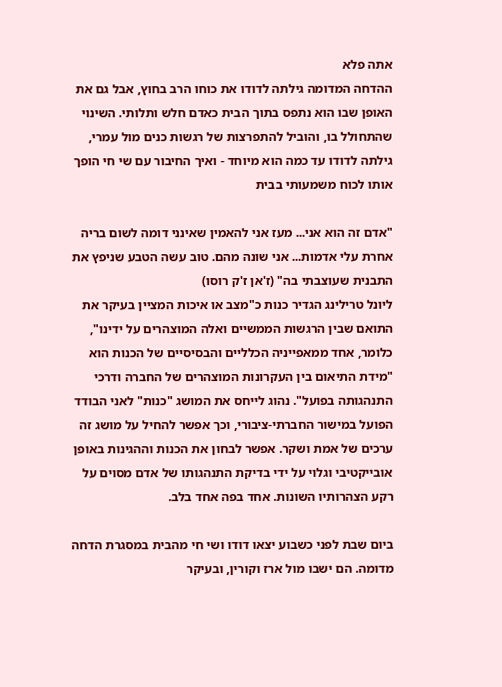אתה פלא
ההדחה המדומה גילתה לדודו את כוחו הרב בחוץ, אבל גם את האופן שבו הוא נתפס בתוך הבית כאדם חלש ותלותי. השינוי שהתחולל בו, והוביל להתפרצות של רגשות כנים מול עמרי, גילתה לדודו עד כמה הוא מיוחד - ואיך החיבור עם שי חי הופך אותו לכוח משמעותי בבית

"אדם זה הוא אני... מעז אני להאמין שאינני דומה לשום בריה אחרת עלי אדמות... אני שונה מהם. טוב עשה הטבע שניפץ את התבנית שעוצבתי בה" (ז'אן ז'ק רוסו)
ליונל טרילינג הגדיר כנות כ"מצב או איכות המציין בעיקר את התואם שבין הרגשות הממשיים ואלה המוצהרים על ידינו", כלומר, אחד ממאפייניה הכלליים והבסיסיים של הכנות הוא "מידת התיאום בין העקרונות המוצהרים של החברה ודרכי התנהגותה בפועל". נהוג לייחס את המושג "כנות" לאני הבודד הפועל במישור החברתי-ציבורי, וכך אפשר להחיל על מושג זה ערכים של אמת ושקר. אפשר לבחון את הכנות וההגינות באופן אובייקטיבי וגלוי על ידי בדיקת התנהגותו של אדם מסוים על רקע הצהרותיו השונות. אחד בפה אחד בלב.

ביום שבת לפני כשבוע יצאו דודו ושי חי מהבית במסגרת הדחה מדומה. הם ישבו מול ארז וקורין, ובעיקר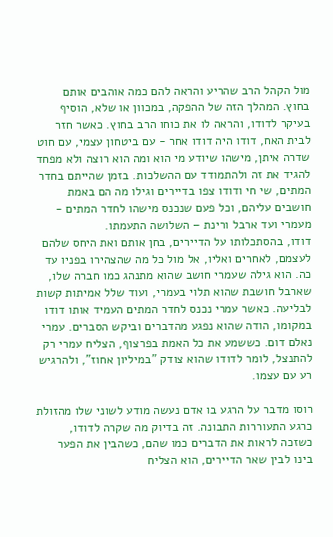מול הקהל הרב שהריע והראה להם כמה אוהבים אותם בחוץ. המהלך הזה של ההפקה, במכוון או שלא, הוסיף בעיקר לדודו, והראה לו את כוחו הרב בחוץ. כאשר חזר לבית האח, דודו היה דודו אחר - עם ביטחון עצמי, עם חוט שדרה איתן, מישהו שיודע מי הוא ומה הוא רוצה ולא מפחד להגיד את זה ולהתמודד עם ההשלכות. בזמן שהייתם בחדר המתים, שי חי ודודו צפו בדיירים וגילו מה הם באמת חושבים עליהם, וכל פעם שנכנס מישהו לחדר המתים - מעמרי ועד ארבל ורינת – השלושה התעמתו.
דודו, בהסתכלותו על הדיירים, בחן אותם ואת היחס שלהם לעצמם, לאחרים ואליו, אל מול כל מה שהצהירו בפניו עד כה. הוא גילה שעמרי חושב שהוא מתנהג כמו חברה שלו, שארבל חושבת שהוא תלוי בעמרי, ועוד שלל אמיתות קשות לבליעה. כאשר עמרי נכנס לחדר המתים העמיד אותו דודו במקומו, הודה שהוא נפגע מהדברים וביקש הסברים. עמרי נאלם דום. כששמע את כל האמת בפרצוף, הצליח עמרי רק להתנצל, לומר לדודו שהוא צודק "במיליון אחוז", ולהרגיש רע עם עצמו.

רוסו מדבר על הרגע בו אדם נעשה מודע לשוני שלו מהזולת כרגע התעוררות התבונה. זה בדיוק מה שקרה לדודו, כשזכה לראות את הדברים כמו שהם, כשהבין את הפער בינו לבין שאר הדיירים, הוא הצליח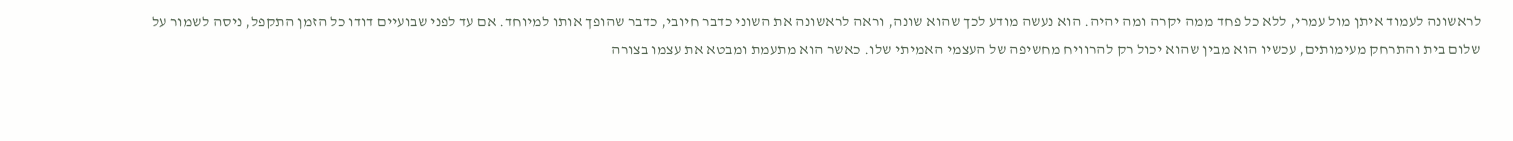לראשונה לעמוד איתן מול עמרי, ללא כל פחד ממה יקרה ומה יהיה. הוא נעשה מודע לכך שהוא שונה, וראה לראשונה את השוני כדבר חיובי, כדבר שהופך אותו למיוחד. אם עד לפני שבועיים דודו כל הזמן התקפל, ניסה לשמור על שלום בית והתרחק מעימותים, עכשיו הוא מבין שהוא יכול רק להרוויח מחשיפה של העצמי האמיתי שלו. כאשר הוא מתעמת ומבטא את עצמו בצורה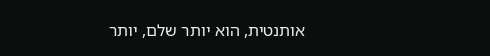אותנטית, הוא יותר שלם, יותר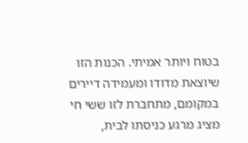בטוח ויותר אמיתי. הכנות הזו שיוצאת מדודו ומעמידה דיירים במקומם, מתחברת לזו ששי חי מציג מרגע כניסתו לבית,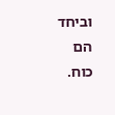וביחד הם כוח.